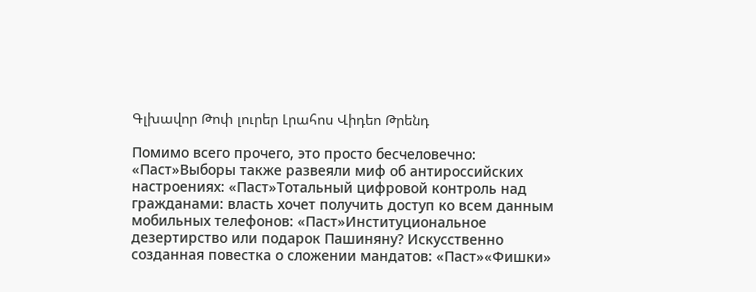Գլխավոր Թոփ լուրեր Լրահոս Վիդեո Թրենդ

Помимо всего прочего, это просто бесчеловечно: «Паст»Выборы также развеяли миф об антироссийских настроениях: «Паст»Тотальный цифровой контроль над гражданами: власть хочет получить доступ ко всем данным мобильных телефонов: «Паст»Институциональное дезертирство или подарок Пашиняну? Искусственно созданная повестка о сложении мандатов: «Паст»«Фишки»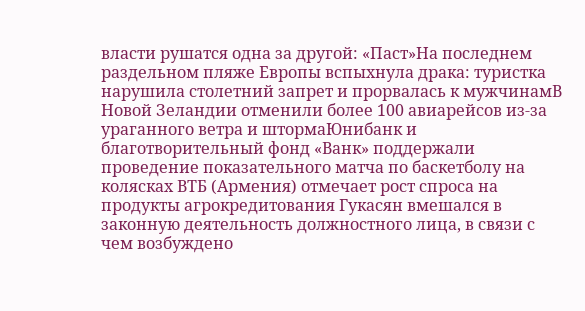власти рушатся одна за другой: «Паст»На последнем раздельном пляже Европы вспыхнула драка: туристка нарушила столетний запрет и прорвалась к мужчинамВ Новой Зеландии отменили более 100 авиарейсов из-за ураганного ветра и штормаЮнибанк и благотворительный фонд «Ванк» поддержали проведение показательного матча по баскетболу на колясках ВТБ (Армения) отмечает рост спроса на продукты агрокредитования Гукасян вмешался в законную деятельность должностного лица, в связи с чем возбуждено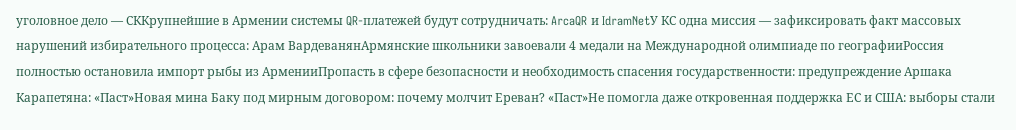уголовное дело — СККрупнейшие в Армении системы QR-платежей будут сотрудничать: ArcaQR и IdramNetУ КС одна миссия — зафиксировать факт массовых нарушений избирательного процесса: Арам ВардеванянАрмянские школьники завоевали 4 медали на Международной олимпиаде по географииРоссия полностью остановила импорт рыбы из АрменииПропасть в сфере безопасности и необходимость спасения государственности: предупреждение Аршака Карапетяна: «Паст»Новая мина Баку под мирным договором: почему молчит Ереван? «Паст»Не помогла даже откровенная поддержка ЕС и США: выборы стали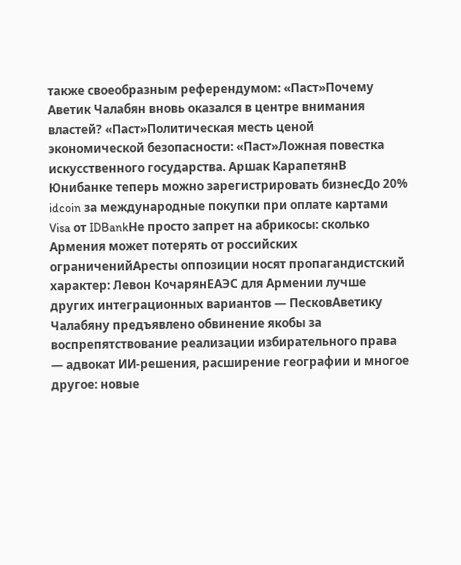также своеобразным референдумом: «Паст»Почему Аветик Чалабян вновь оказался в центре внимания властей? «Паст»Политическая месть ценой экономической безопасности: «Паст»Ложная повестка искусственного государства. Аршак КарапетянВ Юнибанке теперь можно зарегистрировать бизнесДо 20% idcoin за международные покупки при оплате картами Visa от IDBankНе просто запрет на абрикосы: сколько Армения может потерять от российских ограниченийАресты оппозиции носят пропагандистский характер: Левон КочарянЕАЭС для Армении лучше других интеграционных вариантов — ПесковАветику Чалабяну предъявлено обвинение якобы за воспрепятствование реализации избирательного права — адвокат ИИ-решения, расширение географии и многое другое: новые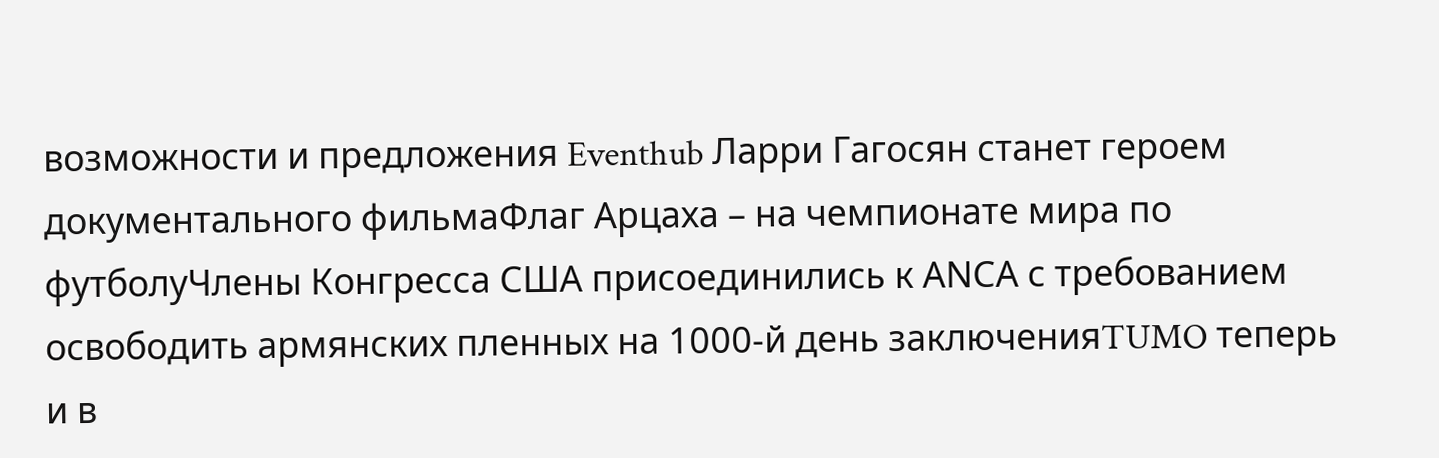возможности и предложения Eventhub Ларри Гагосян станет героем документального фильмаФлаг Арцаха – на чемпионате мира по футболуЧлены Конгресса США присоединились к АNCА с требованием освободить армянских пленных на 1000-й день заключенияTUMO теперь и в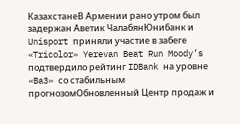КазахстанеВ Армении рано утром был задержан Аветик ЧалабянЮнибанк и Unisport приняли участие в забеге «Tricolor» Yerevan Beat Run Moody’s подтвердило рейтинг IDBank на уровне «Ba3» со стабильным прогнозомОбновленный Центр продаж и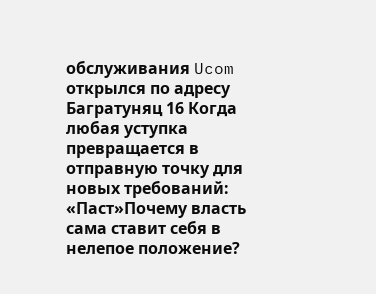обслуживания Ucom открылся по адресу Багратуняц 16 Когда любая уступка превращается в отправную точку для новых требований: «Паст»Почему власть сама ставит себя в нелепое положение?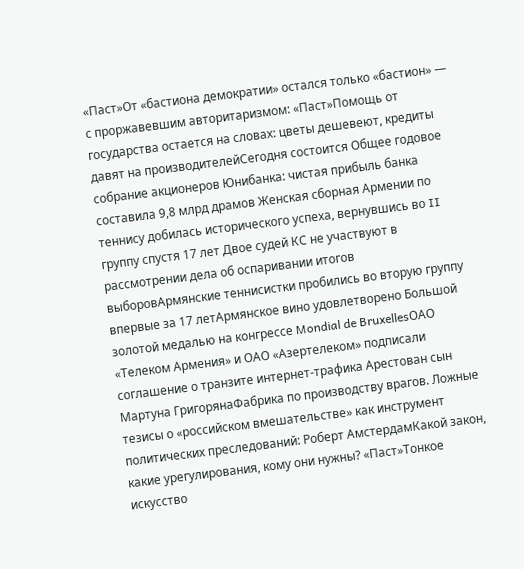«Паст»От «бастиона демократии» остался только «бастион» — с проржавевшим авторитаризмом: «Паст»Помощь от государства остается на словах: цветы дешевеют, кредиты давят на производителейСегодня состоится Общее годовое собрание акционеров Юнибанка: чистая прибыль банка составила 9,8 млрд драмов Женская сборная Армении по теннису добилась исторического успеха, вернувшись во II группу спустя 17 лет Двое судей КС не участвуют в рассмотрении дела об оспаривании итогов выборовАрмянские теннисистки пробились во вторую группу впервые за 17 летАрмянское вино удовлетворено Большой золотой медалью на конгрессе Mondial de BruxellesОАО «Телеком Армения» и ОАО «Азертелеком» подписали соглашение о транзите интернет-трафика Арестован сын Мартуна ГригорянаФабрика по производству врагов. Ложные тезисы о «российском вмешательстве» как инструмент политических преследований: Роберт АмстердамКакой закон, какие урегулирования, кому они нужны? «Паст»Тонкое искусство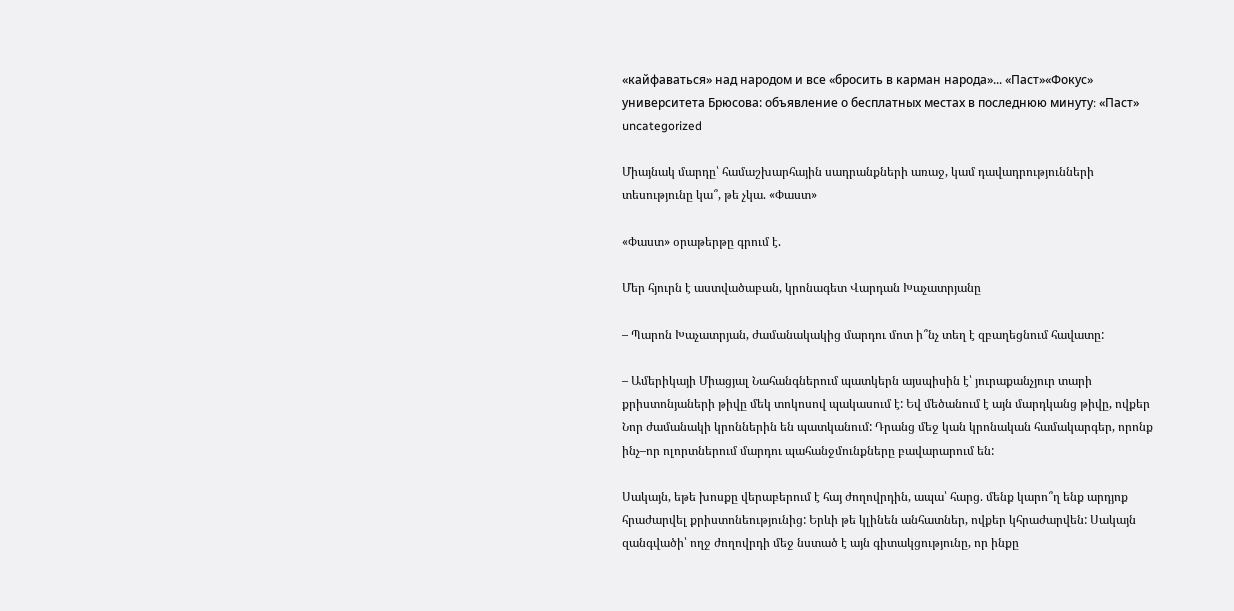«кайфаваться» над народом и все «бросить в карман народа»... «Паст»«Фокус» университета Брюсова: объявление о бесплатных местах в последнюю минуту։ «Паст»
uncategorized

Միայնակ մարդը՝ համաշխարհային սադրանքների առաջ, կամ դավադրությունների տեսությունը կա՞, թե չկա. «Փաստ»

«Փաստ» օրաթերթը գրում է.

Մեր հյուրն է աստվածաբան, կրոնագետ Վարդան Խաչատրյանը

– Պարոն Խաչատրյան, ժամանակակից մարդու մոտ ի՞նչ տեղ է զբաղեցնում հավատը:

– Ամերիկայի Միացյալ Նահանգներում պատկերն այսպիսին է՝ յուրաքանչյուր տարի քրիստոնյաների թիվը մեկ տոկոսով պակասում է: Եվ մեծանում է այն մարդկանց թիվը, ովքեր Նոր ժամանակի կրոններին են պատկանում: Դրանց մեջ կան կրոնական համակարգեր, որոնք ինչ–որ ոլորտներում մարդու պահանջմունքները բավարարում են:

Սակայն, եթե խոսքը վերաբերում է հայ ժողովրդին, ապա՝ հարց. մենք կարո՞ղ ենք արդյոք հրաժարվել քրիստոնեությունից: Երևի թե կլինեն անհատներ, ովքեր կհրաժարվեն: Սակայն զանգվածի՝ ողջ ժողովրդի մեջ նստած է այն գիտակցությունը, որ ինքը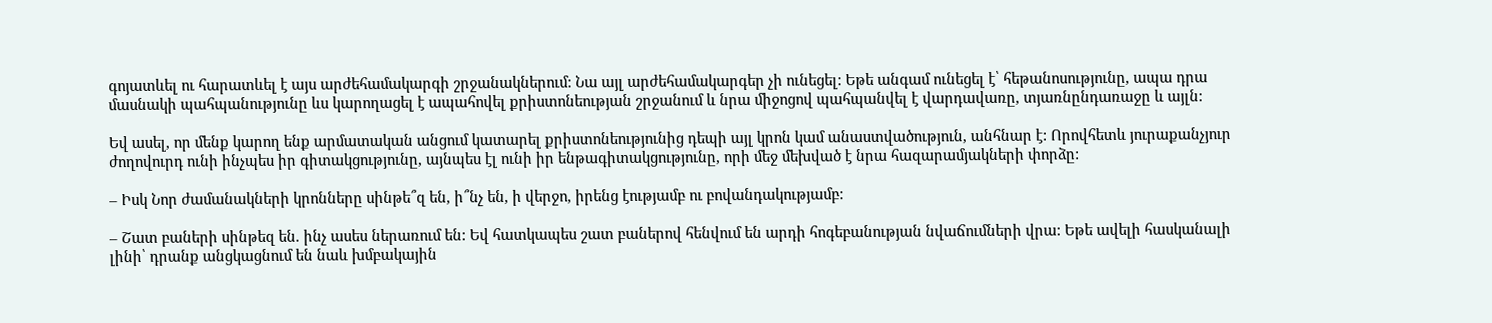գոյատևել ու հարատևել է այս արժեհամակարգի շրջանակներում: Նա այլ արժեհամակարգեր չի ունեցել: Եթե անգամ ունեցել է՝ հեթանոսությունը, ապա դրա մասնակի պահպանությունը ևս կարողացել է ապահովել քրիստոնեության շրջանում և նրա միջոցով պահպանվել է վարդավառը, տյառնընդառաջը և այլն:

Եվ ասել, որ մենք կարող ենք արմատական անցում կատարել քրիստոնեությունից դեպի այլ կրոն կամ անաստվածություն, անհնար է: Որովհետև յուրաքանչյուր ժողովուրդ ունի ինչպես իր գիտակցությունը, այնպես էլ ունի իր ենթագիտակցությունը, որի մեջ մեխված է նրա հազարամյակների փորձը:

– Իսկ Նոր ժամանակների կրոնները սինթե՞զ են, ի՞նչ են, ի վերջո, իրենց էությամբ ու բովանդակությամբ:

– Շատ բաների սինթեզ են. ինչ ասես ներառում են: Եվ հատկապես շատ բաներով հենվում են արդի հոգեբանության նվաճումների վրա: Եթե ավելի հասկանալի լինի՝ դրանք անցկացնում են նաև խմբակային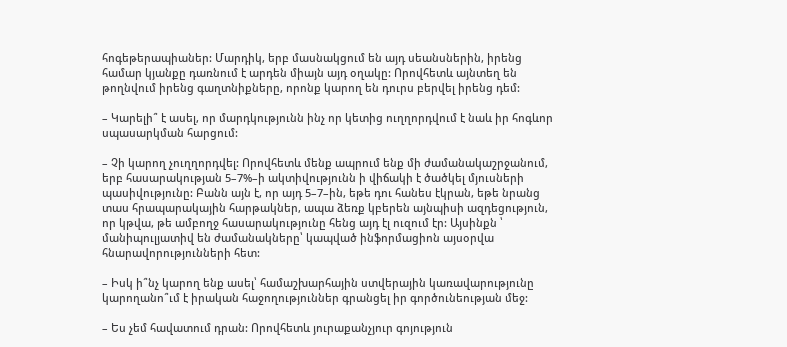հոգեթերապիաներ: Մարդիկ, երբ մասնակցում են այդ սեանսներին, իրենց համար կյանքը դառնում է արդեն միայն այդ օղակը: Որովհետև այնտեղ են թողնվում իրենց գաղտնիքները, որոնք կարող են դուրս բերվել իրենց դեմ:

– Կարելի՞ է ասել, որ մարդկությունն ինչ որ կետից ուղղորդվում է նաև իր հոգևոր սպասարկման հարցում:

– Չի կարող չուղղորդվել: Որովհետև մենք ապրում ենք մի ժամանակաշրջանում, երբ հասարակության 5–7%–ի ակտիվությունն ի վիճակի է ծածկել մյուսների պասիվությունը: Բանն այն է, որ այդ 5–7–ին, եթե դու հանես էկրան, եթե նրանց տաս հրապարակային հարթակներ, ապա ձեռք կբերեն այնպիսի ազդեցություն, որ կթվա, թե ամբողջ հասարակությունը հենց այդ էլ ուզում էր: Այսինքն ՝ մանիպուլյատիվ են ժամանակները՝ կապված ինֆորմացիոն այսօրվա հնարավորությունների հետ:

– Իսկ ի՞նչ կարող ենք ասել՝ համաշխարհային ստվերային կառավարությունը կարողանո՞ւմ է իրական հաջողություններ գրանցել իր գործունեության մեջ:

– Ես չեմ հավատում դրան: Որովհետև յուրաքանչյուր գոյություն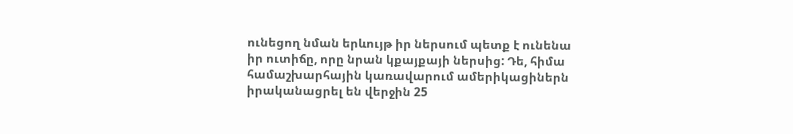ունեցող նման երևույթ իր ներսում պետք է ունենա իր ուտիճը, որը նրան կքայքայի ներսից: Դե, հիմա համաշխարհային կառավարում ամերիկացիներն իրականացրել են վերջին 25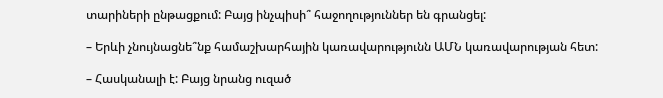տարիների ընթացքում: Բայց ինչպիսի՞ հաջողություններ են գրանցել:

– Երևի չնույնացնե՞նք համաշխարհային կառավարությունն ԱՄՆ կառավարության հետ:

– Հասկանալի է: Բայց նրանց ուզած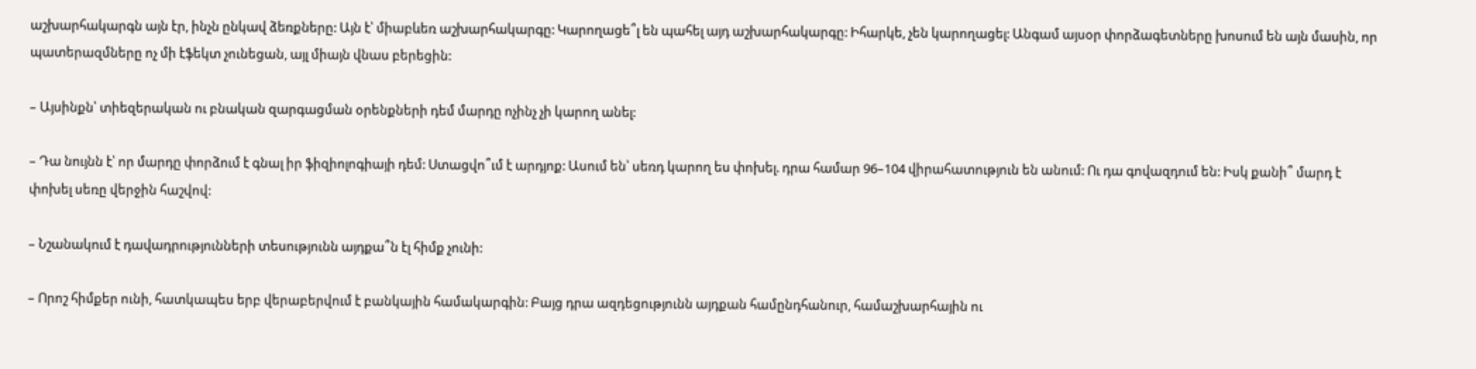աշխարհակարգն այն էր, ինչն ընկավ ձեռքները: Այն է՝ միաբևեռ աշխարհակարգը: Կարողացե՞լ են պահել այդ աշխարհակարգը: Իհարկե, չեն կարողացել: Անգամ այսօր փորձագետները խոսում են այն մասին, որ պատերազմները ոչ մի էֆեկտ չունեցան, այլ միայն վնաս բերեցին:

– Այսինքն՝ տիեզերական ու բնական զարգացման օրենքների դեմ մարդը ոչինչ չի կարող անել:

– Դա նույնն է՝ որ մարդը փորձում է գնալ իր ֆիզիոլոգիայի դեմ: Ստացվո՞ւմ է արդյոք: Ասում են՝ սեռդ կարող ես փոխել. դրա համար 96–104 վիրահատություն են անում: Ու դա գովազդում են: Իսկ քանի՞ մարդ է փոխել սեռը վերջին հաշվով:

– Նշանակում է դավադրությունների տեսությունն այդքա՞ն էլ հիմք չունի:

– Որոշ հիմքեր ունի, հատկապես երբ վերաբերվում է բանկային համակարգին: Բայց դրա ազդեցությունն այդքան համընդհանուր, համաշխարհային ու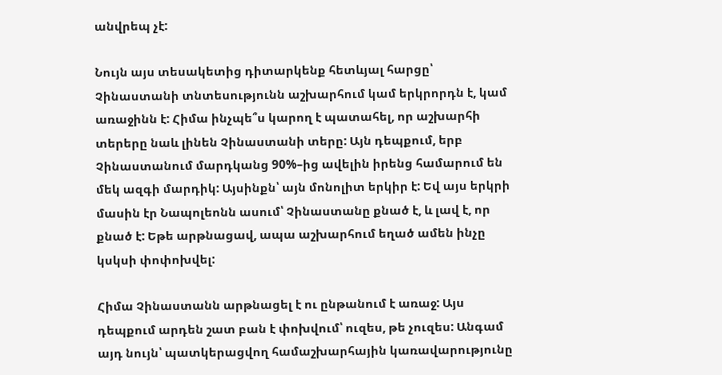անվրեպ չէ:

Նույն այս տեսակետից դիտարկենք հետևյալ հարցը՝ Չինաստանի տնտեսությունն աշխարհում կամ երկրորդն է, կամ առաջինն է: Հիմա ինչպե՞ս կարող է պատահել, որ աշխարհի տերերը նաև լինեն Չինաստանի տերը: Այն դեպքում, երբ Չինաստանում մարդկանց 90%–ից ավելին իրենց համարում են մեկ ազգի մարդիկ: Այսինքն՝ այն մոնոլիտ երկիր է: Եվ այս երկրի մասին էր Նապոլեոնն ասում՝ Չինաստանը քնած է, և լավ է, որ քնած է: Եթե արթնացավ, ապա աշխարհում եղած ամեն ինչը կսկսի փոփոխվել:

Հիմա Չինաստանն արթնացել է ու ընթանում է առաջ: Այս դեպքում արդեն շատ բան է փոխվում՝ ուզես, թե չուզես: Անգամ այդ նույն՝ պատկերացվող համաշխարհային կառավարությունը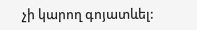չի կարող գոյատևել: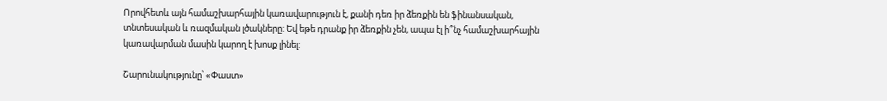Որովհետև այն համաշխարհային կառավարություն է, քանի դեռ իր ձեռքին են ֆինանսական, տնտեսական և ռազմական լծակները: Եվ եթե դրանք իր ձեռքին չեն, ապա էլ ի՞նչ համաշխարհային կառավարման մասին կարող է խոսք լինել:

Շարունակությունը՝ «Փաստ»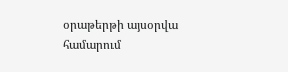օրաթերթի այսօրվա համարում